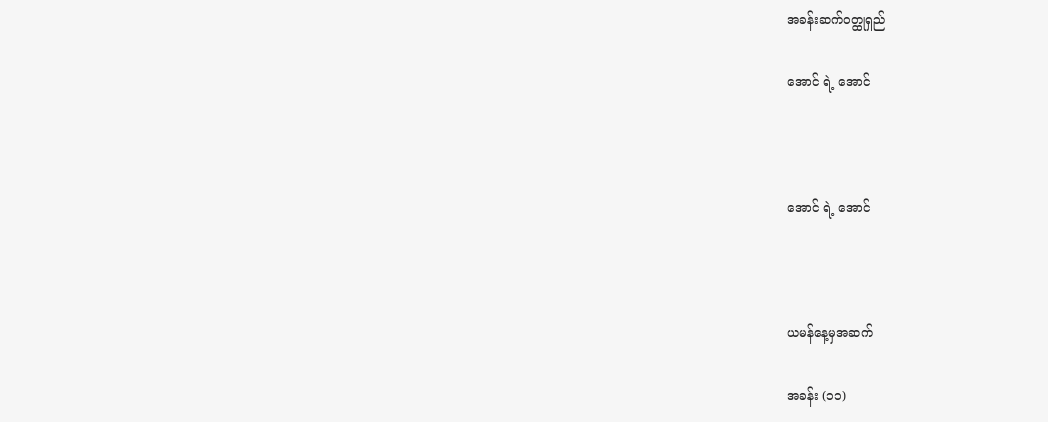အခန်းဆက်ဝတ္ထုရှည်

အောင် ရဲ့ အောင်



အောင် ရဲ့ အောင်



ယမန်နေ့မှအဆက်

အခန်း (၁၁)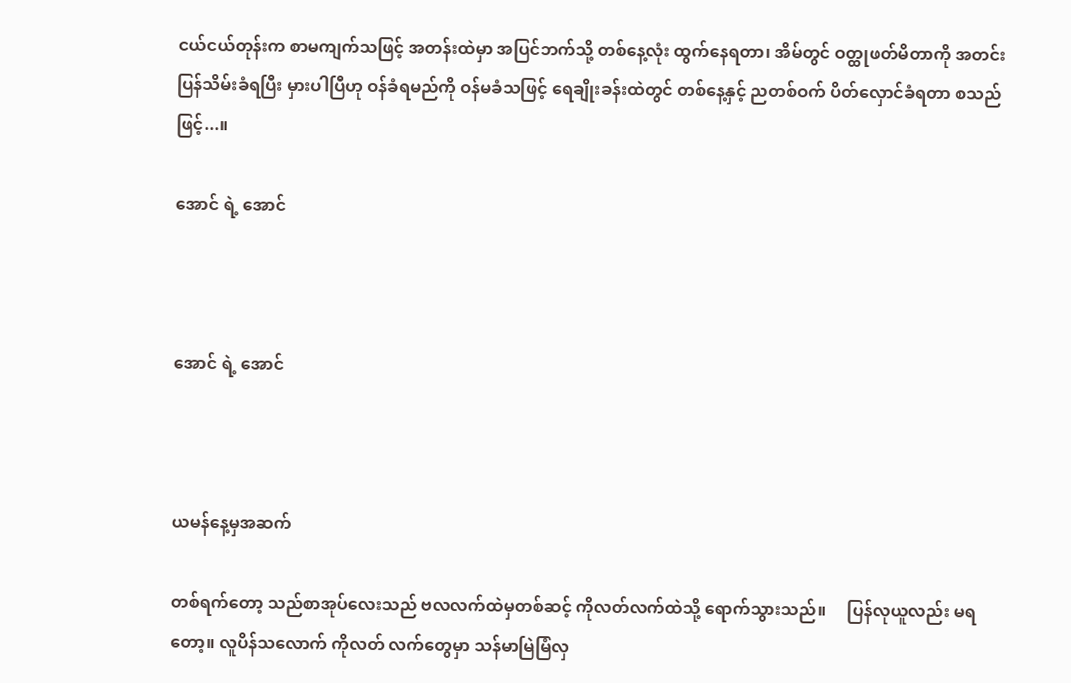ငယ်ငယ်တုန်းက စာမကျက်သဖြင့် အတန်းထဲမှာ အပြင်ဘက်သို့ တစ်နေ့လုံး ထွက်နေရတာ၊ အိမ်တွင် ဝတ္ထုဖတ်မိတာကို အတင်းပြန်သိမ်းခံရပြီး မှားပါပြီဟု ဝန်ခံရမည်ကို ဝန်မခံသဖြင့် ရေချိုးခန်းထဲတွင် တစ်နေ့နှင့် ညတစ်ဝက် ပိတ်လှောင်ခံရတာ စသည်ဖြင့်...။

အောင် ရဲ့ အောင်



အောင် ရဲ့ အောင်



ယမန်နေ့မှအဆက်

တစ်ရက်တော့ သည်စာအုပ်လေးသည် ဗလလက်ထဲမှတစ်ဆင့် ကိုလတ်လက်ထဲသို့ ရောက်သွားသည်။     ပြန်လုယူလည်း မရတော့။ လူပိန်သလောက် ကိုလတ် လက်တွေမှာ သန်မာမြဲမြံလှ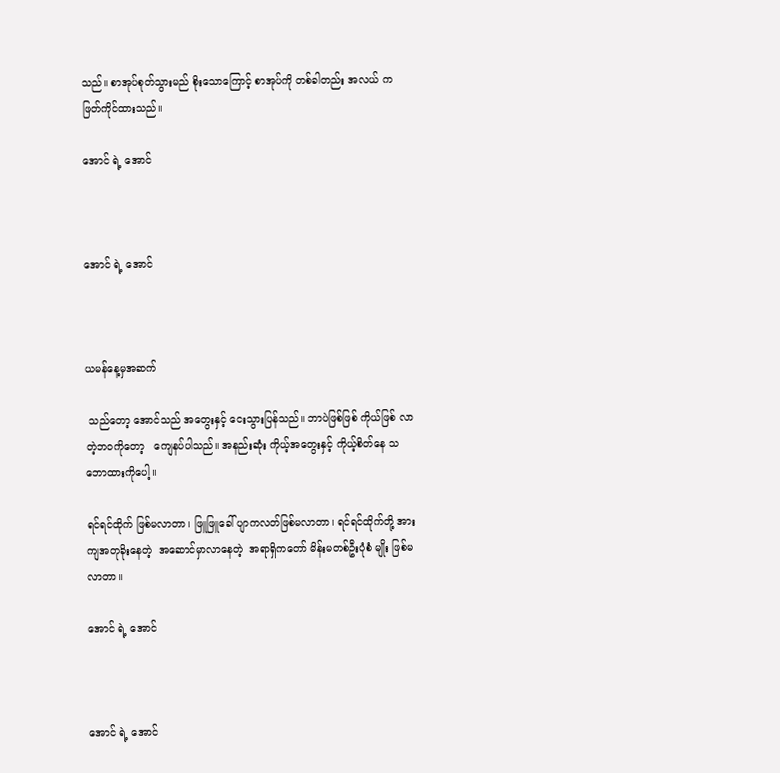သည်။ စာအုပ်စုတ်သွားမည် စိုးသောကြောင့် စာအုပ်ကို တစ်ခါတည်း အလယ် က ဖြတ်ကိုင်ထားသည်။

အောင် ရဲ့ အောင်



အောင် ရဲ့ အောင်



ယမန်နေ့မှအဆက်

 သည်တော့ အောင်သည် အတွေးနှင့် ငေးသွားပြန်သည်။ ဘာပဲဖြစ်ဖြစ် ကိုယ်ဖြစ် လာတဲ့ဘဝကိုတော့   ကျေနပ်ပါသည်။ အနည်းဆုံး ကိုယ့်အတွေးနှင့် ကိုယ့်စိတ်နေ သဘောထားကိုပေါ့။

ရင်ရင်ထိုက် ဖြစ်မလာတာ၊ ဖြူဖြူခေါ် ပျာကလတ်ဖြစ်မလာတာ၊ ရင်ရင်ထိုက်တို့ အားကျအတုခိုးနေတဲ့  အဆောင်မှာလာနေတဲ့  အရာရှိကတော် မိန်းမတစ်ဦးပုံစံ မျိုး ဖြစ်မလာတာ။

အောင် ရဲ့ အောင်



အောင် ရဲ့ အောင်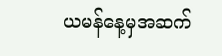ယမန်နေ့မှအဆက်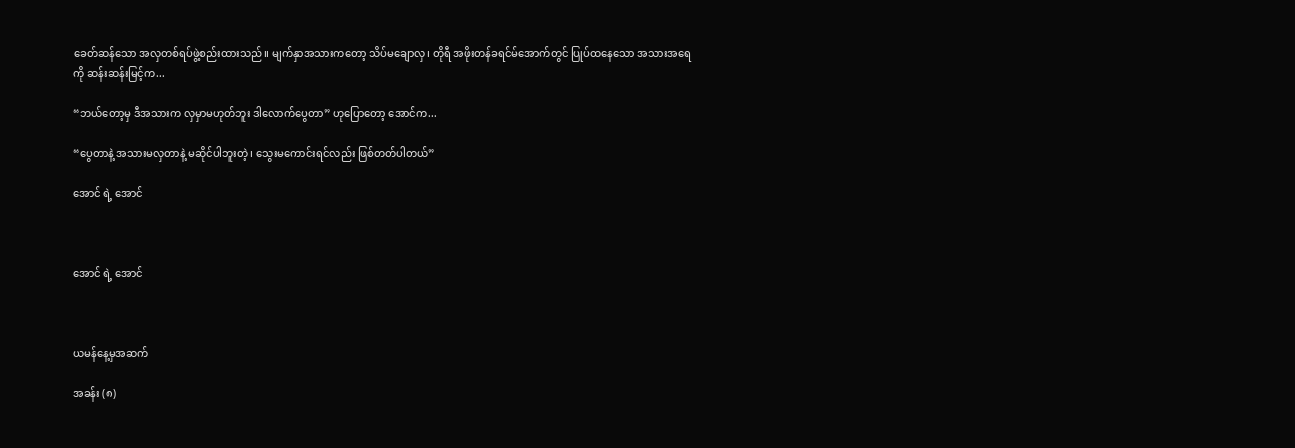ခေတ်ဆန်သော အလှတစ်ရပ်ဖွဲ့စည်းထားသည်။ မျက်နှာအသားကတော့ သိပ်မချောလှ၊ တိုရီ အဖိုးတန်ခရင်မ်အောက်တွင် ပြုပ်ထနေသော အသားအရေကို ဆန်းဆန်းမြင့်က...

“ဘယ်တော့မှ ဒီအသားက လှမှာမဟုတ်ဘူး ဒါလောက်ပွေတာ” ဟုပြောတော့ အောင်က...

“ပွေတာနဲ့ အသားမလှတာနဲ့ မဆိုင်ပါဘူးတဲ့၊ သွေးမကောင်းရင်လည်း ဖြစ်တတ်ပါတယ်”

အောင် ရဲ့ အောင်



အောင် ရဲ့ အောင်



ယမန်နေ့မှအဆက်

အခန်း (၈)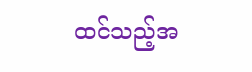ထင်သည့်အ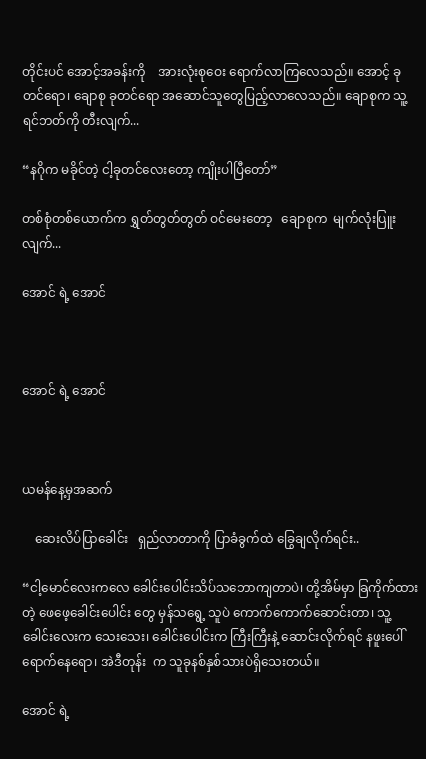တိုင်းပင် အောင့်အခန်းကို    အားလုံးစုဝေး ရောက်လာကြလေသည်။ အောင့် ခုတင်ရော၊ ချောစု ခုတင်ရော အဆောင်သူတွေပြည့်လာလေသည်။ ချောစုက သူ့ရင်ဘတ်ကို တီးလျက်...

“နဂိုက မခိုင်တဲ့ ငါ့ခုတင်လေးတော့ ကျိုးပါပြီတော်”

တစ်စုံတစ်ယောက်က ရွှတ်တွတ်တွတ် ဝင်မေးတော့   ချောစုက  မျက်လုံးပြူးလျက်...

အောင် ရဲ့ အောင်



အောင် ရဲ့ အောင်



ယမန်နေ့မှအဆက်

    ဆေးလိပ်ပြာခေါင်း   ရှည်လာတာကို ပြာခံခွက်ထဲ ခြွေချလိုက်ရင်း..

“ငါ့မောင်လေးကလေ ခေါင်းပေါင်းသိပ်သဘောကျတာပဲ၊ တို့အိမ်မှာ ခြကိုက်ထားတဲ့ ဖေဖေ့ခေါင်းပေါင်း တွေ မှန်သရွေ့ သူပဲ ကောက်ကောက်ဆောင်းတာ၊ သူ့ခေါင်းလေးက သေးသေး၊ ခေါင်းပေါင်းက ကြီးကြီးနဲ့ ဆောင်းလိုက်ရင် နဖူးပေါ်ရောက်နေရော၊ အဲဒီတုန်း  က သူခုနစ်နှစ်သားပဲရှိသေးတယ်။

အောင် ရဲ့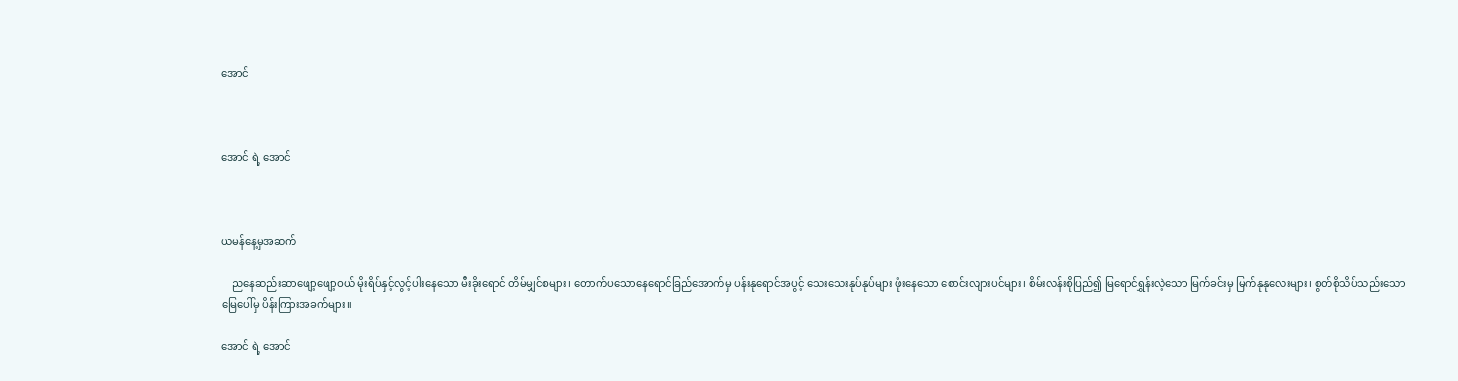အောင်



အောင် ရဲ့ အောင်



ယမန်နေ့မှအဆက်

    ညနေဆည်းဆာဖျော့ဖျော့ဝယ် မိုးရိပ်နှင့်လွင့်ပါးနေသော မီးခိုးရောင် တိမ်မျှင်စများ၊ တောက်ပသောနေရောင်ခြည်အောက်မှ ပန်းနုရောင်အပွင့် သေးသေးနုပ်နုပ်များ ဖုံးနေသော စောင်းလျားပင်များ၊ စိမ်းလန်းစိုပြည်၍ မြရောင်ရွှန်းလဲ့သော မြက်ခင်းမှ မြက်နုနုလေးများ၊ စွတ်စိုသိပ်သည်းသော မြေပေါ်မှ ပိန်းကြားအခက်များ။

အောင် ရဲ့ အောင်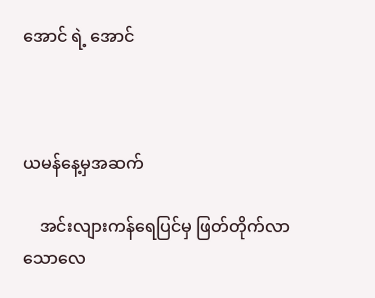အောင် ရဲ့ အောင်



ယမန်နေ့မှအဆက်

    အင်းလျားကန်ရေပြင်မှ ဖြတ်တိုက်လာသောလေ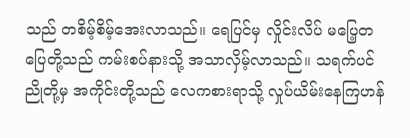သည် တစိမ့်စိမ့်အေးလာသည်။ ရေပြင်မှ လှိုင်းလိပ် မပြေ့တပြေတို့သည် ကမ်းစပ်နားသို့ အသာလှိမ့်လာသည်။ သရက်ပင်ညိုတို့မှ အကိုင်းတို့သည် လေကစားရာသို့ လှုပ်ယိမ်းနေကြဟန်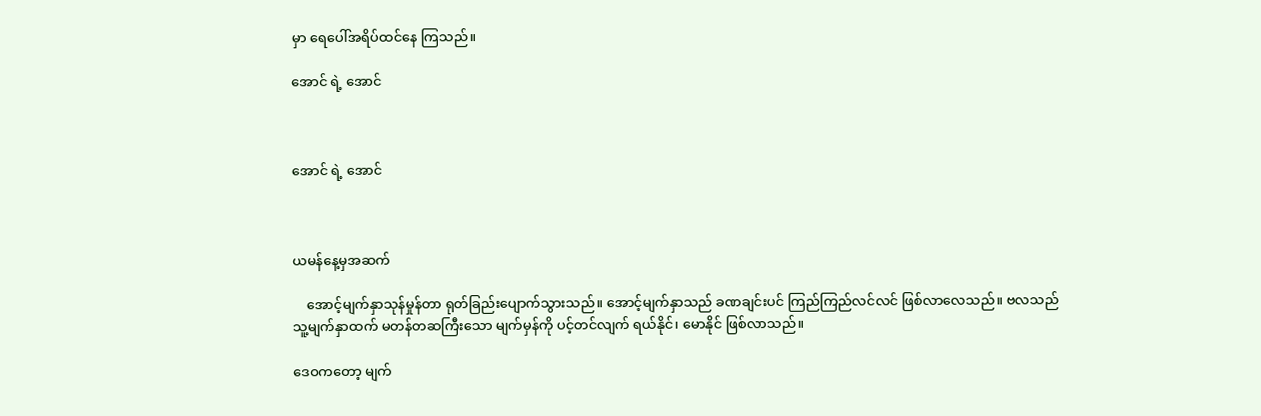မှာ ရေပေါ်အရိပ်ထင်နေ ကြသည်။

အောင် ရဲ့ အောင်



အောင် ရဲ့ အောင်



ယမန်နေ့မှအဆက်

    အောင့်မျက်နှာသုန်မှုန်တာ ရုတ်ခြည်းပျောက်သွားသည်။ အောင့်မျက်နှာသည် ခဏချင်းပင် ကြည်ကြည်လင်လင် ဖြစ်လာလေသည်။ ဗလသည် သူ့မျက်နှာထက် မတန်တဆကြီးသော မျက်မှန်ကို ပင့်တင်လျက် ရယ်နိုင်၊ မောနိုင် ဖြစ်လာသည်။

ဒေဝကတော့ မျက်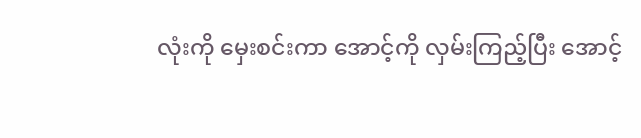လုံးကို မှေးစင်းကာ အောင့်ကို လှမ်းကြည့်ပြီး အောင့်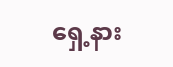ရှေ့နား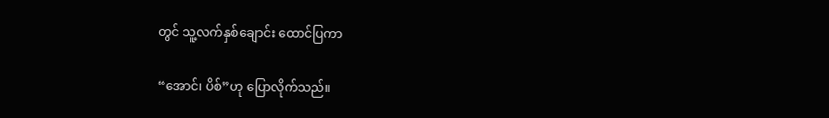တွင် သူ့လက်နှစ်ချောင်း ထောင်ပြကာ

“အောင်၊ ပိစ်”ဟု ပြောလိုက်သည်။